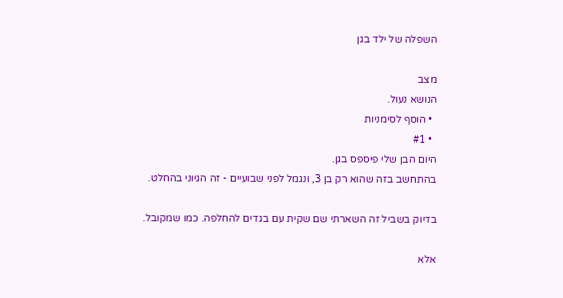השפלה של ילד בגן

מצב
הנושא נעול.
  • הוסף לסימניות
  • #1
היום הבן שלי פיספס בגן.
בהתחשב בזה שהוא רק בן 3, ונגמל לפני שבועיים - זה הגיוני בהחלט.

בדיוק בשביל זה השארתי שם שקית עם בגדים להחלפה. כמו שמקובל.

אלא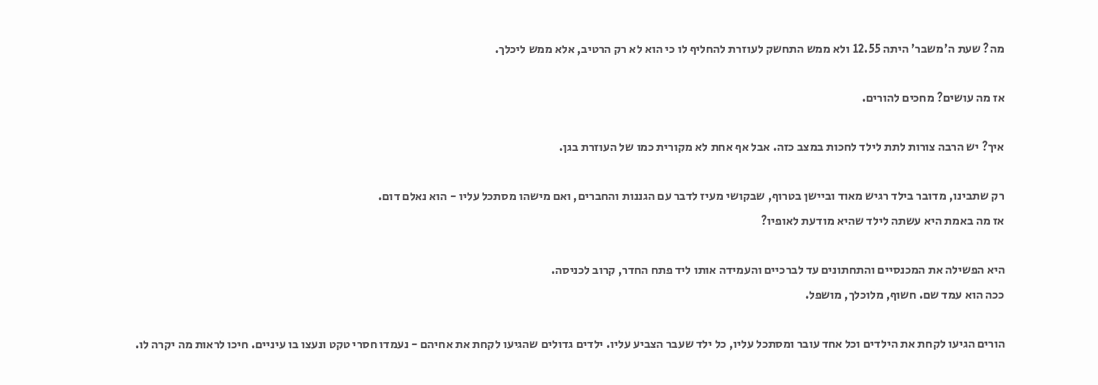מה? שעת ה'משבר' היתה 12.55 ולא ממש התחשק לעוזרת להחליף לו כי הוא לא רק הרטיב, אלא ממש ליכלך.

אז מה עושים? מחכים להורים.

איך? יש הרבה צורות לתת לילד לחכות במצב כזה. אבל אף אחת לא מקורית כמו של העוזרת בגן.

רק שתבינו, מדובר בילד רגיש מאוד וביישן בטרוף, שבקושי מעיז לדבר עם הגננות והחברים, ואם מישהו מסתכל עליו - הוא נאלם דום.
אז מה באמת היא עשתה לילד שהיא מודעת לאופיו?

היא הפשילה את המכנסיים והתחתונים עד לברכיים והעמידה אותו ליד פתח החדר, קרוב לכניסה.
ככה הוא עמד שם. חשוף, מלוכלך, מושפל.

הורים הגיעו לקחת את הילדים וכל אחד עובר ומסתכל עליו, כל ילד שעבר הצביע עליו. ילדים גדולים שהגיעו לקחת את אחיהם - נעמדו חסרי טקט ונעצו בו עיניים. חיכו לראות מה יקרה לו.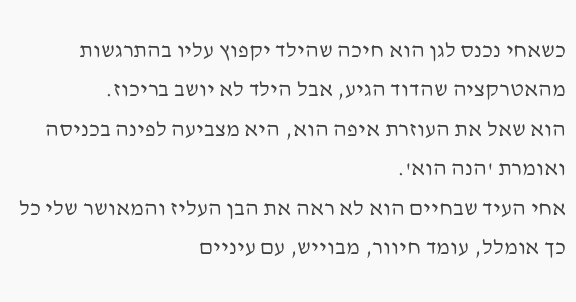כשאחי נכנס לגן הוא חיכה שהילד יקפוץ עליו בהתרגשות מהאטרקציה שהדוד הגיע, אבל הילד לא יושב בריכוז.
הוא שאל את העוזרת איפה הוא, היא מצביעה לפינה בכניסה ואומרת 'הנה הוא'.
אחי העיד שבחיים הוא לא ראה את הבן העליז והמאושר שלי כל כך אומלל, עומד חיוור, מבוייש, עם עיניים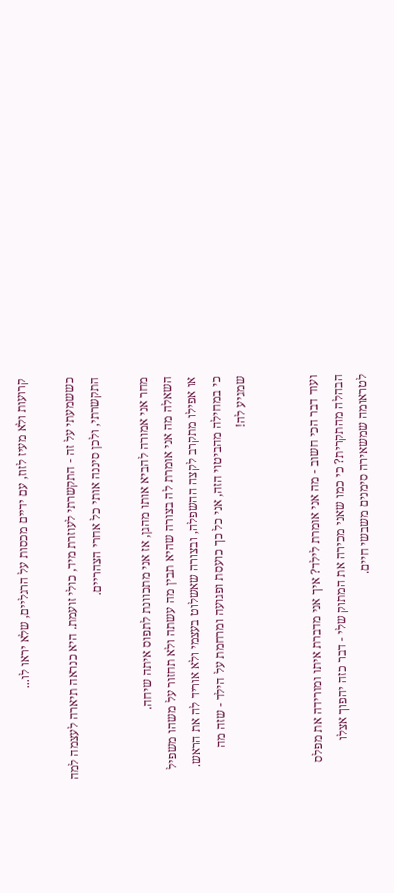קרועות ולא מעיז לזוז, עם ידיים מכסות על הרגליים, שלא יראו לו...

כששמעתי על זה - התקשרתי לעוזרת מיד, כולי זועמת. היא כנראה תיארה לעצמה למה התקשרתי, ולכן סיננה אותי כל אחרי הצהריים.

מחר אני אמורה להביא אותו מהגן, אז אני מתכוונת לתפוס איתה שיחה.
השאלה מה אני אומרת לה בצורה שהיא תבין מה עשתה ולא תחזור על משהו משפיל או אפילו מתקרב לקצה ההשפלה, ובצורה שאשלוט בעצמי ולא אוריד לה את הראש. כי במחילה מהביטוי הזה, אני כל כך כועסת ופגועה ומרחמת על הילד - שזה מה שמגיע לה!


ועוד דבר הכי חשוב - מה אני אומרת לילד? איך אני מדברת איתו ומורידה את מפלס הבהלה מהתקרית? כי כמו שאני מכירה את המתוק שלי - דבר כזה יהפוך אצלו לטראומה שמשאירה סימנים משבשי חיים.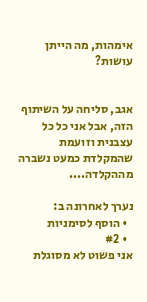אימהות, מה הייתן עושות?


אגב, סליחה על השיתוף הזה, אבל אני כל כל עצבנית וזועמת שהמקלדת כמעט נשברה מההקלדה....

נערך לאחרונה ב:
  • הוסף לסימניות
  • #2
אני פשוט לא מסוגלת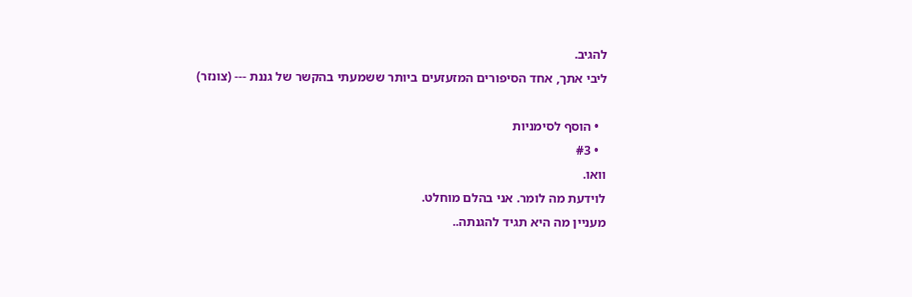להגיב.
ליבי אתך, אחד הסיפורים המזעזעים ביותר ששמעתי בהקשר של גננת --- (צונזר)

  • הוסף לסימניות
  • #3
וואו.
לוידעת מה לומר. אני בהלם מוחלט.
מעניין מה היא תגיד להגנתה..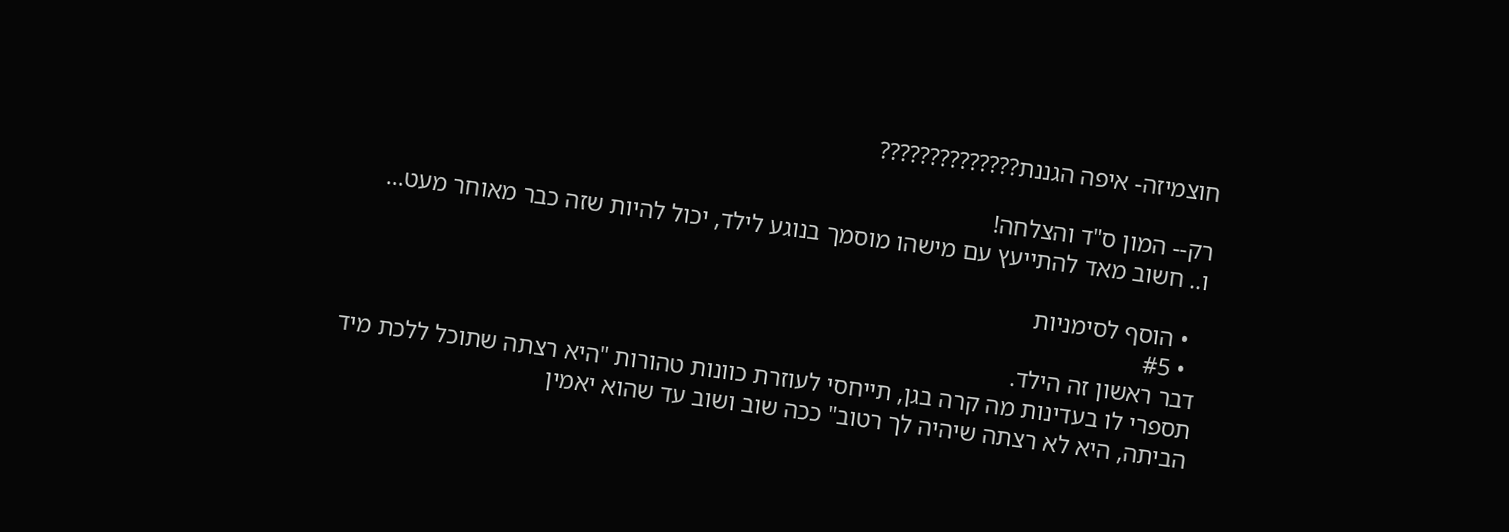חוצמיזה- איפה הגננת??????????????

רק-- המון ס"ד והצלחה!
ו.. חשוב מאד להתייעץ עם מישהו מוסמך בנוגע לילד, יכול להיות שזה כבר מאוחר מעט...

  • הוסף לסימניות
  • #5
דבר ראשון זה הילד.
תספרי לו בעדינות מה קרה בגן, תייחסי לעוזרת כוונות טהורות "היא רצתה שתוכל ללכת מיד הביתה, היא לא רצתה שיהיה לך רטוב" ככה שוב ושוב עד שהוא יאמין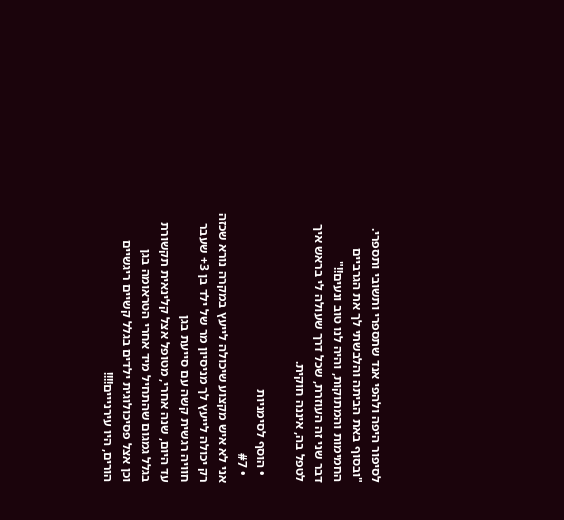לסיפור היפה ולהפי אנד שתספרי ותשובי ותספרי. "ובסוף באת הביתה והלבשתי לך את הגרביים החמימות והמתוקות, והיה לנו טוב ונעים!!"
דבר שני זה העוזרת, שכל דרך שעולה לי בראש איך לטפל בה, איננה חוקית.

  • הוסף לסימניות
  • #7
אני לא איש מקצוע שיכולה לייעץ במקרה נורא שכזה
רק יכולה לייעץ לך מניסיון מר של ילד בן 3+ שעבר חוויה רגשית קשה עם סייעת בגן
עד היום, שנה אחרי, מטופל אצל קלינאית תקשורת בגלל גמגום שהתחיל מיד אחרי הטראומה בגן
וכן אצל פסיכולוגית ילדים בגלל קשיים ריגשיים
הורים, היו עירנייים!!!!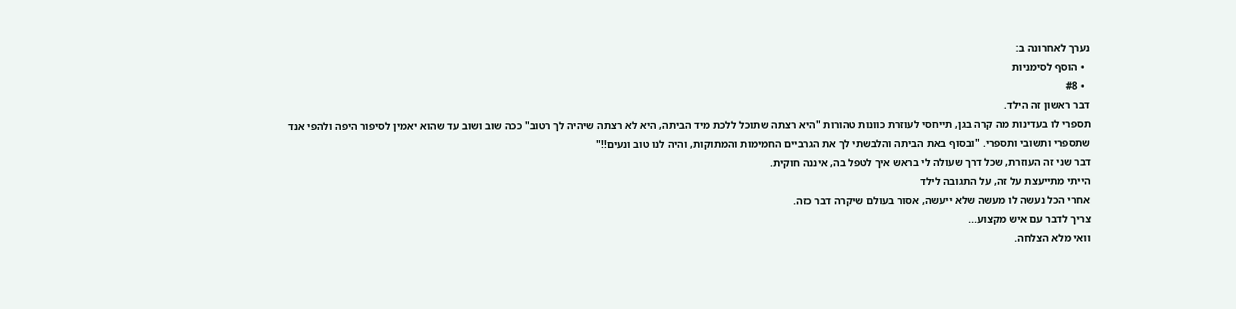נערך לאחרונה ב:
  • הוסף לסימניות
  • #8
דבר ראשון זה הילד.
תספרי לו בעדינות מה קרה בגן, תייחסי לעוזרת כוונות טהורות "היא רצתה שתוכל ללכת מיד הביתה, היא לא רצתה שיהיה לך רטוב" ככה שוב ושוב עד שהוא יאמין לסיפור היפה ולהפי אנד שתספרי ותשובי ותספרי. "ובסוף באת הביתה והלבשתי לך את הגרביים החמימות והמתוקות, והיה לנו טוב ונעים!!"
דבר שני זה העוזרת, שכל דרך שעולה לי בראש איך לטפל בה, איננה חוקית.
הייתי מתייעצת על זה, על התגובה לילד
אחרי הכל נעשה לו מעשה שלא ייעשה, אסור בעולם שיקרה דבר כזה.
צריך לדבר עם איש מקצוע...
וואי מלא הצלחה.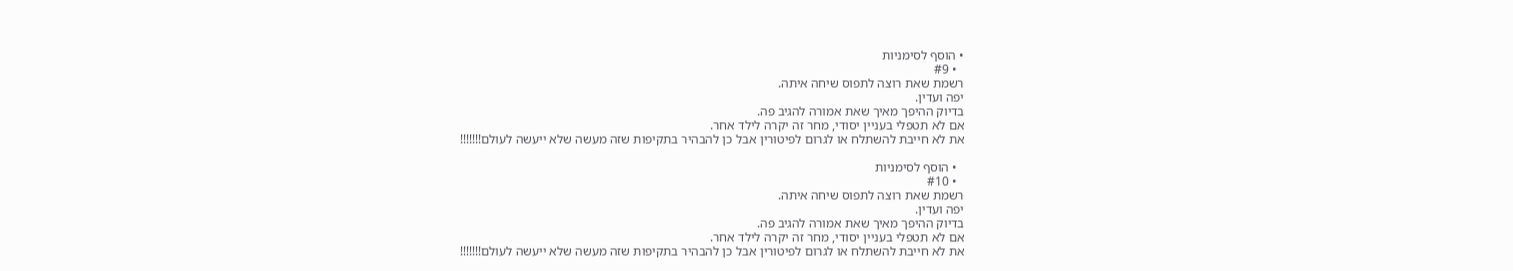• הוסף לסימניות
  • #9
רשמת שאת רוצה לתפוס שיחה איתה.
יפה ועדין.
בדיוק ההיפך מאיך שאת אמורה להגיב פה.
אם לא תטפלי בעניין יסודי, מחר זה יקרה לילד אחר.
את לא חייבת להשתלח או לגרום לפיטורין אבל כן להבהיר בתקיפות שזה מעשה שלא ייעשה לעולם!!!!!!!

  • הוסף לסימניות
  • #10
רשמת שאת רוצה לתפוס שיחה איתה.
יפה ועדין.
בדיוק ההיפך מאיך שאת אמורה להגיב פה.
אם לא תטפלי בעניין יסודי, מחר זה יקרה לילד אחר.
את לא חייבת להשתלח או לגרום לפיטורין אבל כן להבהיר בתקיפות שזה מעשה שלא ייעשה לעולם!!!!!!!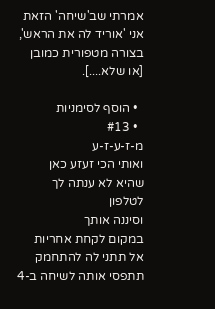אמרתי שב'שיחה' הזאת אני 'אוריד לה את הראש', בצורה מטפורית כמובן [או שלא....].

  • הוסף לסימניות
  • #13
מ-ז-ע-ז-ע
ואותי הכי זעזע כאן
שהיא לא ענתה לך לטלפון
וסיננה אותך
במקום לקחת אחריות
אל תתני לה להתחמק
תתפסי אותה לשיחה ב-4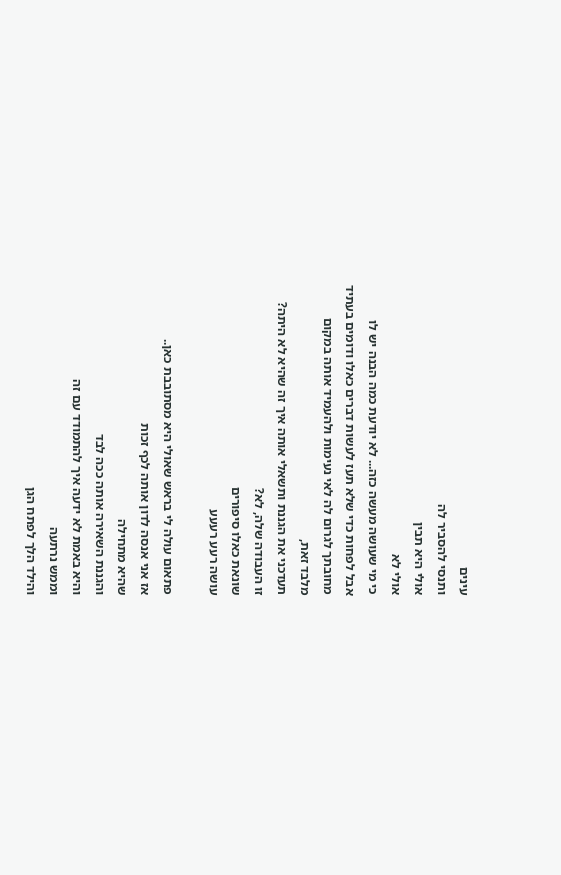עינים
ותנסי להסביר לה
אולי היא תבין
אולי לא
כי מי שעושה מעשה כזה... לא יודעת כמה הבנה יש לו
אבל לפחות כדי שלא תעז לעשות דברים כאלו ודומים בעתיד
מחובתך לגרום לה לאי נעימות ולהעמיד אותה במקום
מלבד זאת,
תעדכני את הגננת ותשאלי אותה איך זה שהיא לא היתה?
זו העבודה שלה, לא?
שונאת כאלו סיפורים
עושה רעע רעעע

פתאום עולה לי בראש שאולי היא מסתובבת כאן..
אז אני אנסה לדון אותה לכף זכות
שהיא מתחילה
והגננת השאירה אותה ככה לבד
והיא באמת לא ידעה איך להתמודד עם זה
וממש נרתעה
והילד הלך לפתח הגן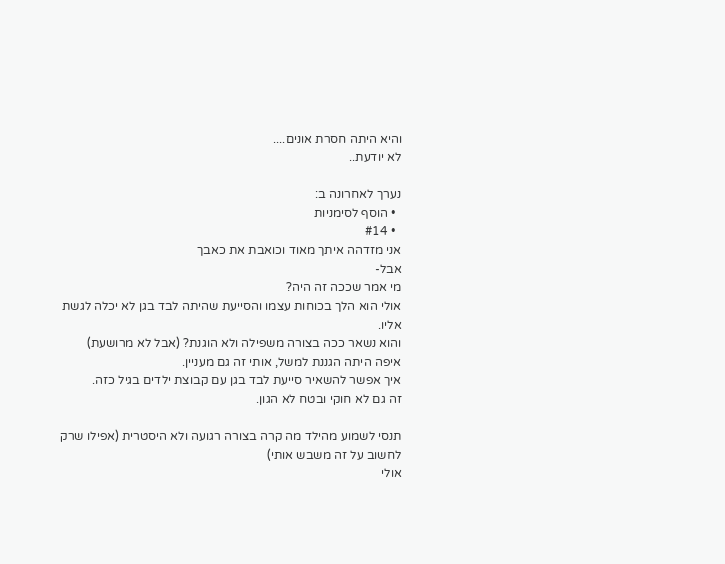והיא היתה חסרת אונים....
לא יודעת..

נערך לאחרונה ב:
  • הוסף לסימניות
  • #14
אני מזדהה איתך מאוד וכואבת את כאבך
אבל-
מי אמר שככה זה היה?
אולי הוא הלך בכוחות עצמו והסייעת שהיתה לבד בגן לא יכלה לגשת אליו.
והוא נשאר ככה בצורה משפילה ולא הוגנת? (אבל לא מרושעת)
איפה היתה הגננת למשל, אותי זה גם מעניין.
איך אפשר להשאיר סייעת לבד בגן עם קבוצת ילדים בגיל כזה.
זה גם לא חוקי ובטח לא הגון.

תנסי לשמוע מהילד מה קרה בצורה רגועה ולא היסטרית (אפילו שרק לחשוב על זה משבש אותי)
אולי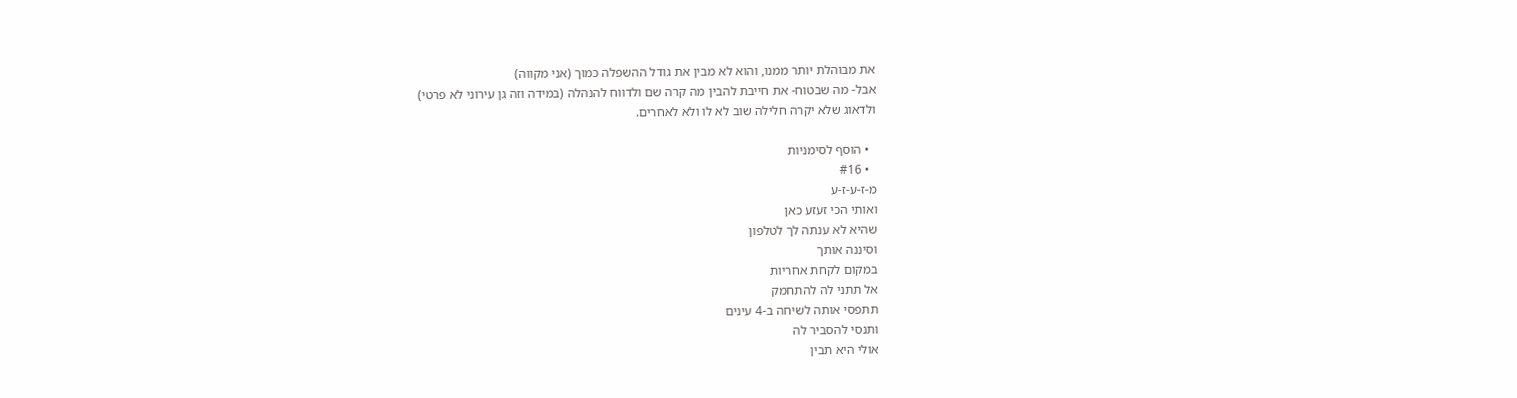את מבוהלת יותר ממנו, והוא לא מבין את גודל ההשפלה כמוך (אני מקווה)
אבל- מה שבטוח- את חייבת להבין מה קרה שם ולדווח להנהלה (במידה וזה גן עירוני לא פרטי)
ולדאוג שלא יקרה חלילה שוב לא לו ולא לאחרים.

  • הוסף לסימניות
  • #16
מ-ז-ע-ז-ע
ואותי הכי זעזע כאן
שהיא לא ענתה לך לטלפון
וסיננה אותך
במקום לקחת אחריות
אל תתני לה להתחמק
תתפסי אותה לשיחה ב-4 עינים
ותנסי להסביר לה
אולי היא תבין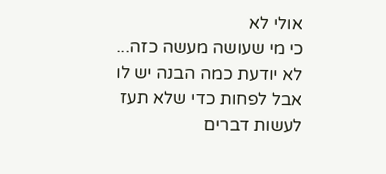אולי לא
כי מי שעושה מעשה כזה... לא יודעת כמה הבנה יש לו
אבל לפחות כדי שלא תעז לעשות דברים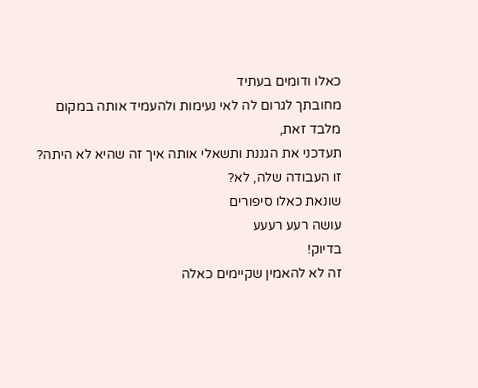כאלו ודומים בעתיד
מחובתך לגרום לה לאי נעימות ולהעמיד אותה במקום
מלבד זאת,
תעדכני את הגננת ותשאלי אותה איך זה שהיא לא היתה?
זו העבודה שלה, לא?
שונאת כאלו סיפורים
עושה רעע רעעע
בדיוק!
זה לא להאמין שקיימים כאלה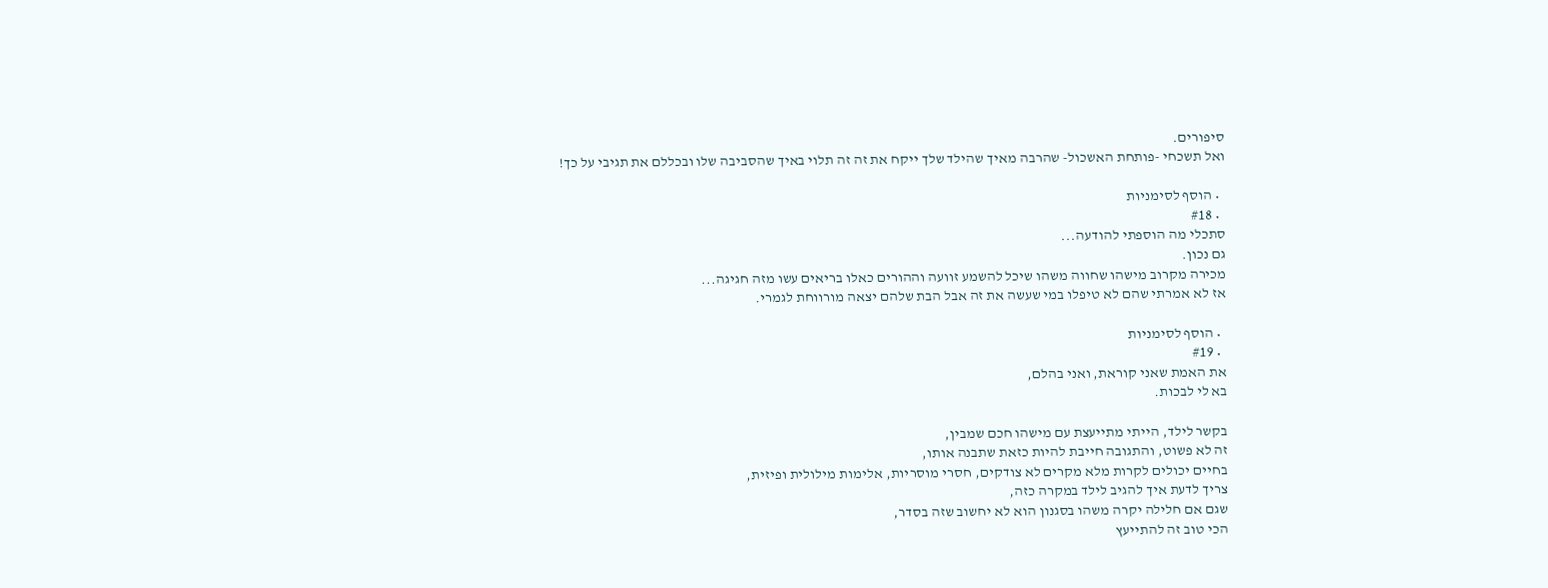סיפורים.
ואל תשכחי -פותחת האשכול- שהרבה מאיך שהילד שלך ייקח את זה זה תלוי באיך שהסביבה שלו ובכללם את תגיבי על כך!

  • הוסף לסימניות
  • #18
סתכלי מה הוספתי להודעה...
גם נכון.
מכירה מקרוב מישהו שחווה משהו שיכל להשמע זוועה וההורים כאלו בריאים עשו מזה חגיגה...
אז לא אמרתי שהם לא טיפלו במי שעשה את זה אבל הבת שלהם יצאה מורווחת לגמרי.

  • הוסף לסימניות
  • #19
את האמת שאני קוראת, ואני בהלם,
בא לי לבכות.

בקשר לילד, הייתי מתייעצת עם מישהו חכם שמבין,
זה לא פשוט, והתגובה חייבת להיות כזאת שתבנה אותו,
בחיים יכולים לקרות מלא מקרים לא צודקים, חסרי מוסריות, אלימות מילולית ופיזית,
צריך לדעת איך להגיב לילד במקרה כזה,
שגם אם חלילה יקרה משהו בסגנון הוא לא יחשוב שזה בסדר,
הכי טוב זה להתייעץ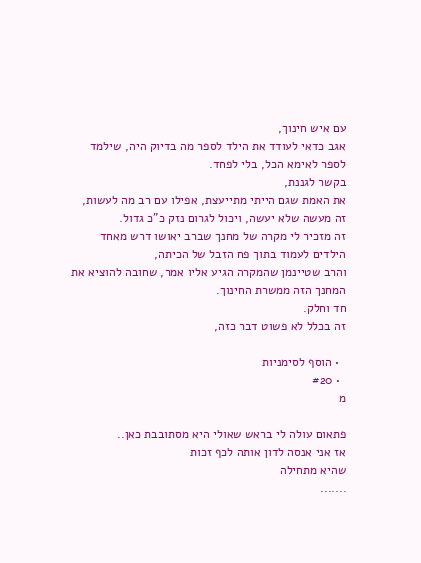עם איש חינוך,
אגב כדאי לעודד את הילד לספר מה בדיוק היה, שילמד לספר לאימא הכל, בלי לפחד.
בקשר לגננת,
את האמת שגם הייתי מתייעצת, אפילו עם רב מה לעשות,
זה מעשה שלא יעשה, ויכול לגרום נזק כ"כ גדול.
זה מזכיר לי מקרה של מחנך שברב יאושו דרש מאחד הילדים לעמוד בתוך פח הזבל של הכיתה,
והרב שטיינמן שהמקרה הגיע אליו אמר, שחובה להוציא את המחנך הזה ממשרת החינוך.
חד וחלק.
זה בכלל לא פשוט דבר כזה,

  • הוסף לסימניות
  • #20
מ

פתאום עולה לי בראש שאולי היא מסתובבת כאן..
אז אני אנסה לדון אותה לכף זכות
שהיא מתחילה
.......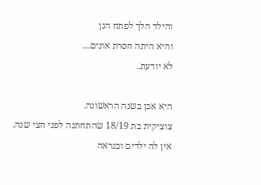והילד הלך לפתח הגן
והיא היתה חסרת אונים....
לא יודעת..

היא אכן בשנה הראשונה.
צוציקית בת 18/19 שהתחתנה לפני חצי שנה.
אין לה ילדים וכנראה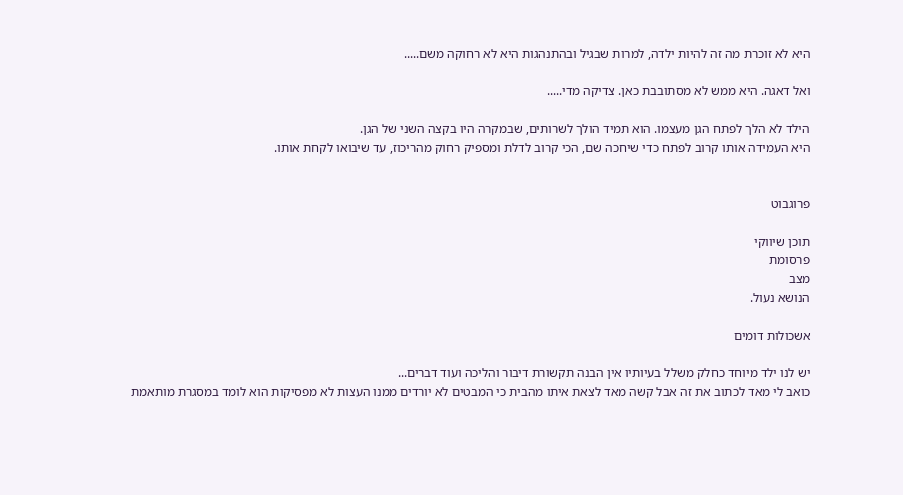היא לא זוכרת מה זה להיות ילדה, למרות שבגיל ובהתנהגות היא לא רחוקה משם.....

ואל דאגה. היא ממש לא מסתובבת כאן. צדיקה מדי.....

הילד לא הלך לפתח הגן מעצמו. הוא תמיד הולך לשרותים, שבמקרה היו בקצה השני של הגן.
היא העמידה אותו קרוב לפתח כדי שיחכה שם, הכי קרוב לדלת ומספיק רחוק מהריכוז, עד שיבואו לקחת אותו.


פרוגבוט

תוכן שיווקי
פרסומת
מצב
הנושא נעול.

אשכולות דומים

יש לנו ילד מיוחד כחלק משלל בעיותיו אין הבנה תקשורת דיבור והליכה ועוד דברים...
כואב לי מאד לכתוב את זה אבל קשה מאד לצאת איתו מהבית כי המבטים לא יורדים ממנו העצות לא מפסיקות הוא לומד במסגרת מותאמת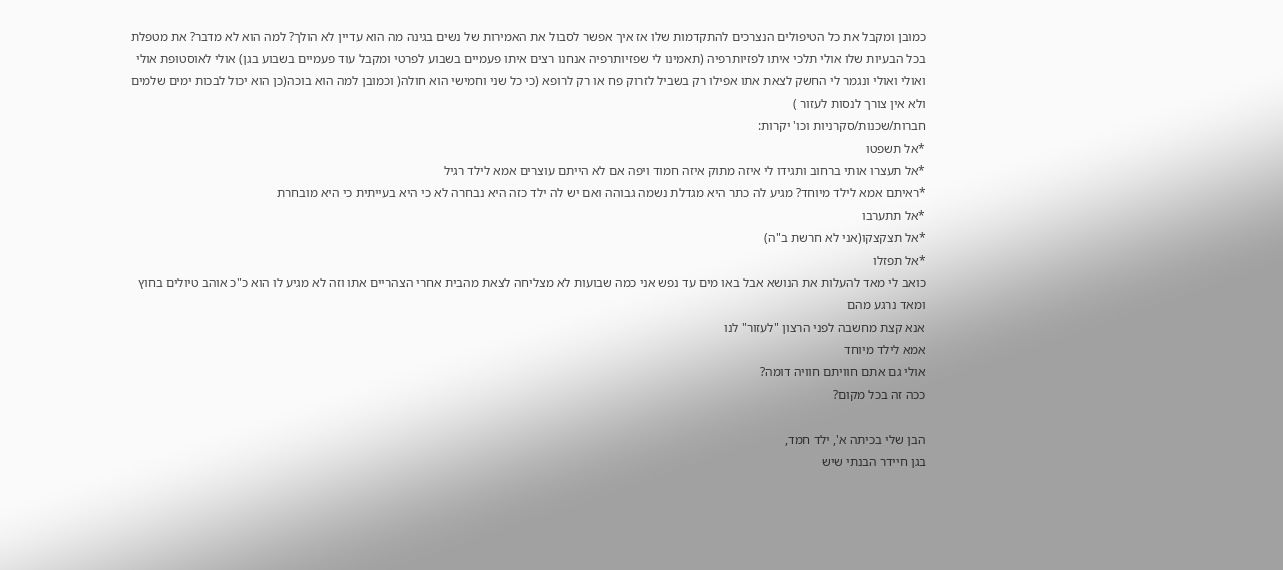כמובן ומקבל את כל הטיפולים הנצרכים להתקדמות שלו אז איך אפשר לסבול את האמירות של נשים בגינה מה הוא עדיין לא הולך? למה הוא לא מדבר? את מטפלת בכל הבעיות שלו אולי תלכי איתו לפזיותרפיה (תאמינו לי שפזיותרפיה אנחנו רצים איתו פעמיים בשבוע לפרטי ומקבל עוד פעמיים בשבוע בגן) אולי לאוסטופת אולי ואולי ואולי ונגמר לי החשק לצאת אתו אפילו רק בשביל לזרוק פח או רק לרופא (כי כל שני וחמישי הוא חולה( וכמובן למה הוא בוכה(כן הוא יכול לבכות ימים שלמים ולא אין צורך לנסות לעזור )
חברות/שכנות/סקרניות וכו' יקרות:
*אל תשפטו
*אל תעצרו אותי ברחוב ותגידו לי איזה מתוק איזה חמוד ויפה אם לא הייתם עוצרים אמא לילד רגיל
*ראיתם אמא לילד מיוחד? מגיע לה כתר היא מגדלת נשמה גבוהה ואם יש לה ילד כזה היא נבחרה לא כי היא בעייתית כי היא מובחרת
*אל תתערבו
*אל תצקצקו(אני לא חרשת ב"ה)
*אל תפזלו
כואב לי מאד להעלות את הנושא אבל באו מים עד נפש אני כמה שבועות לא מצליחה לצאת מהבית אחרי הצהריים אתו וזה לא מגיע לו הוא כ"כ אוהב טיולים בחוץ ומאד נרגע מהם
אנא קצת מחשבה לפני הרצון "לעזור" לנו
אמא לילד מיוחד
אולי גם אתם חוויתם חוויה דומה?
ככה זה בכל מקום?

הבן שלי בכיתה א', ילד חמד,
בגן חיידר הבנתי שיש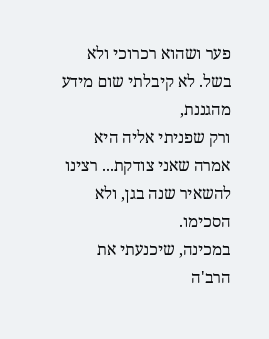פער ושהוא רכרוכי ולא בשל. לא קיבלתי שום מידע מהגננת,
ורק שפניתי אליה היא אמרה שאני צודקת... רצינו להשאיר שנה בגן, ולא הסכימו.
במכינה, שיכנעתי את הרב'ה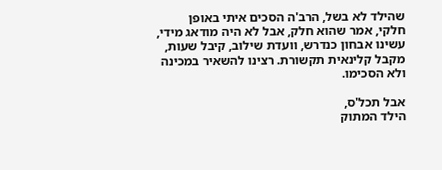שהילד לא בשל, הרב'ה הסכים איתי באופן חלקי, אמר שהוא חלק, אבל לא היה מודאג מידי,
עשינו אבחון כנדרש, וועדת שילוב, קיבל שעות, מקבל קלינאית תקשורת. רצינו להשאיר במכינה ולא הסכימו.

אבל תכל'ס,
הילד המתוק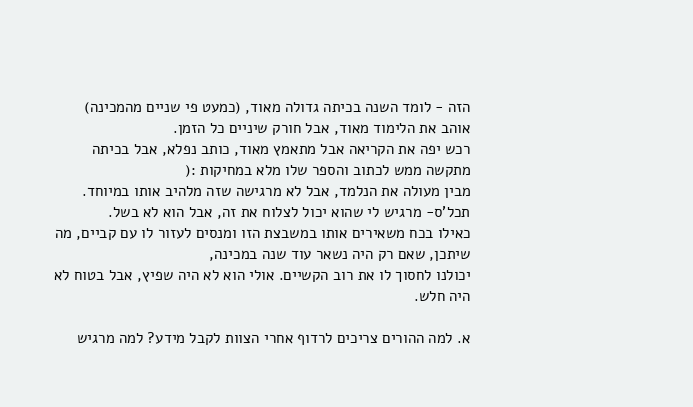הזה - לומד השנה בכיתה גדולה מאוד, (כמעט פי שניים מהמכינה)
אוהב את הלימוד מאוד, אבל חורק שיניים כל הזמן.
רכש יפה את הקריאה אבל מתאמץ מאוד, כותב נפלא, אבל בכיתה מתקשה ממש לכתוב והספר שלו מלא במחיקות :(
מבין מעולה את הנלמד, אבל לא מרגישה שזה מלהיב אותו במיוחד.
תכל'ס- מרגיש לי שהוא יכול לצלוח את זה, אבל הוא לא בשל.
כאילו בכח משאירים אותו במשבצת הזו ומנסים לעזור לו עם קביים, מה שיתכן, שאם רק היה נשאר עוד שנה במכינה,
יכולנו לחסוך לו את רוב הקשיים. אולי הוא לא היה שפיץ, אבל בטוח לא היה חלש.

א. למה ההורים צריכים לרדוף אחרי הצוות לקבל מידע? למה מרגיש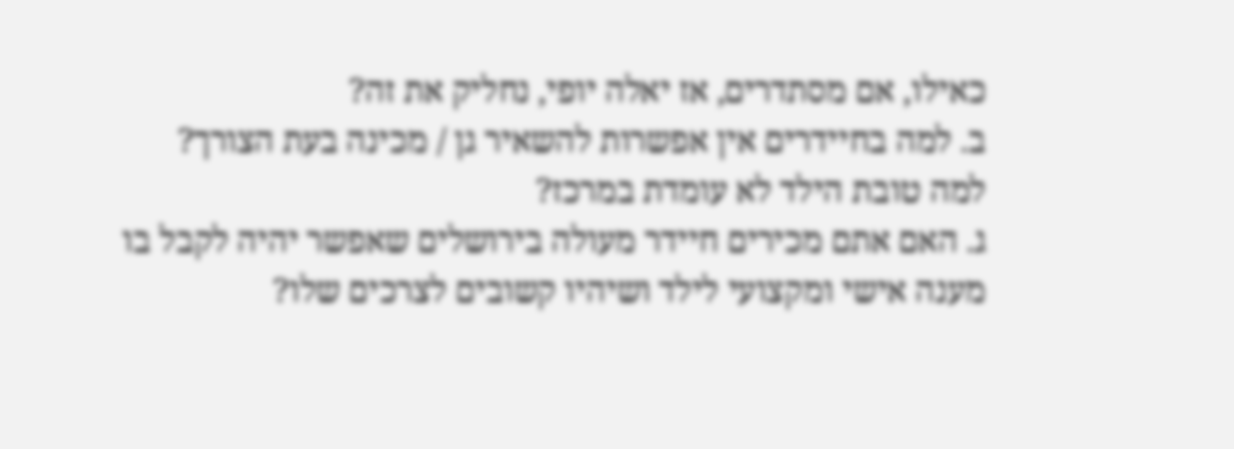כאילו, אם מסתדרים, אז יאלה יופי, נחליק את זה?
ב. למה בחיידרים אין אפשרות להשאיר גן / מכינה בעת הצורך? למה טובת הילד לא עומדת במרכז?
ג. האם אתם מכירים חיידר מעולה בירושלים שאפשר יהיה לקבל בו מענה אישי ומקצועי לילד ושיהיו קשובים לצרכים שלו?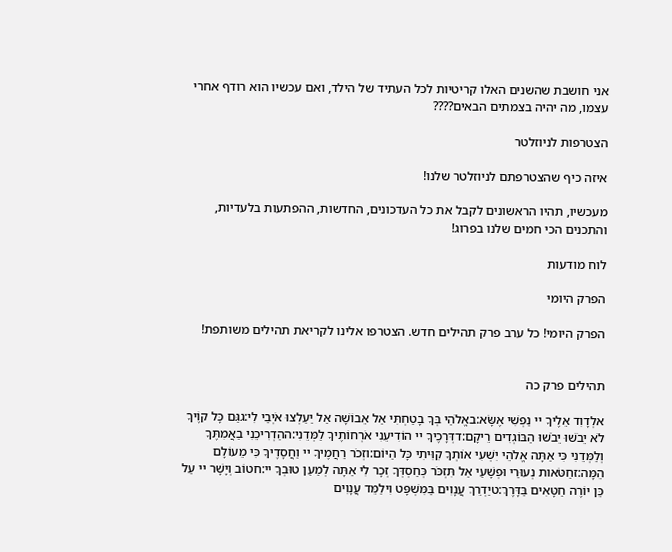אני חושבת שהשנים האלו קריטיות לכל העתיד של הילד, ואם עכשיו הוא רודף אחרי עצמו, מה יהיה בצמתים הבאים????

הצטרפות לניוזלטר

איזה כיף שהצטרפתם לניוזלטר שלנו!

מעכשיו, תהיו הראשונים לקבל את כל העדכונים, החדשות, ההפתעות בלעדיות, והתכנים הכי חמים שלנו בפרוג!

לוח מודעות

הפרק היומי

הפרק היומי! כל ערב פרק תהילים חדש. הצטרפו אלינו לקריאת תהילים משותפת!


תהילים פרק כה

אלְדָוִד אֵלֶיךָ יי נַפְשִׁי אֶשָּׂא:באֱלֹהַי בְּךָ בָטַחְתִּי אַל אֵבוֹשָׁה אַל יַעַלְצוּ אֹיְבַי לִי:גגַּם כָּל קוֶֹיךָ לֹא יֵבֹשׁוּ יֵבֹשׁוּ הַבּוֹגְדִים רֵיקָם:דדְּרָכֶיךָ יי הוֹדִיעֵנִי אֹרְחוֹתֶיךָ לַמְּדֵנִי:ההַדְרִיכֵנִי בַאֲמִתֶּךָ וְלַמְּדֵנִי כִּי אַתָּה אֱלֹהֵי יִשְׁעִי אוֹתְךָ קִוִּיתִי כָּל הַיּוֹם:וזְכֹר רַחֲמֶיךָ יי וַחֲסָדֶיךָ כִּי מֵעוֹלָם הֵמָּה:זחַטֹּאות נְעוּרַי וּפְשָׁעַי אַל תִּזְכֹּר כְּחַסְדְּךָ זְכָר לִי אַתָּה לְמַעַן טוּבְךָ יי:חטוֹב וְיָשָׁר יי עַל כֵּן יוֹרֶה חַטָּאִים בַּדָּרֶךְ:טיַדְרֵךְ עֲנָוִים בַּמִּשְׁפָּט וִילַמֵּד עֲנָוִים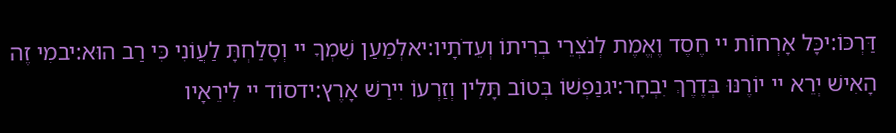דַּרְכּוֹ:יכָּל אָרְחוֹת יי חֶסֶד וֶאֱמֶת לְנֹצְרֵי בְרִיתוֹ וְעֵדֹתָיו:יאלְמַעַן שִׁמְךָ יי וְסָלַחְתָּ לַעֲוֹנִי כִּי רַב הוּא:יבמִי זֶה הָאִישׁ יְרֵא יי יוֹרֶנּוּ בְּדֶרֶךְ יִבְחָר:יגנַפְשׁוֹ בְּטוֹב תָּלִין וְזַרְעוֹ יִירַשׁ אָרֶץ:ידסוֹד יי לִירֵאָיו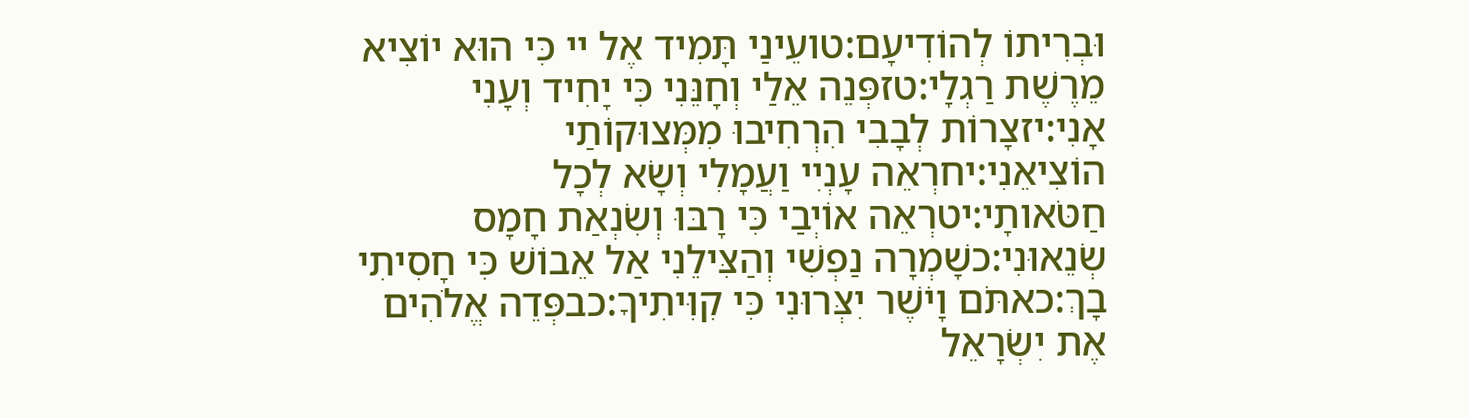וּבְרִיתוֹ לְהוֹדִיעָם:טועֵינַי תָּמִיד אֶל יי כִּי הוּא יוֹצִיא מֵרֶשֶׁת רַגְלָי:טזפְּנֵה אֵלַי וְחָנֵּנִי כִּי יָחִיד וְעָנִי אָנִי:יזצָרוֹת לְבָבִי הִרְחִיבוּ מִמְּצוּקוֹתַי הוֹצִיאֵנִי:יחרְאֵה עָנְיִי וַעֲמָלִי וְשָׂא לְכָל חַטֹּאותָי:יטרְאֵה אוֹיְבַי כִּי רָבּוּ וְשִׂנְאַת חָמָס שְׂנֵאוּנִי:כשָׁמְרָה נַפְשִׁי וְהַצִּילֵנִי אַל אֵבוֹשׁ כִּי חָסִיתִי בָךְ:כאתֹּם וָיֹשֶׁר יִצְּרוּנִי כִּי קִוִּיתִיךָ:כבפְּדֵה אֱלֹהִים אֶת יִשְׂרָאֵל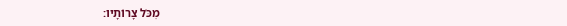מִכֹּל צָרוֹתָיו: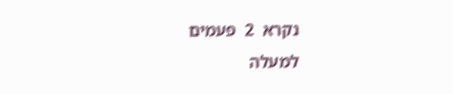נקרא  2  פעמים
למעלה